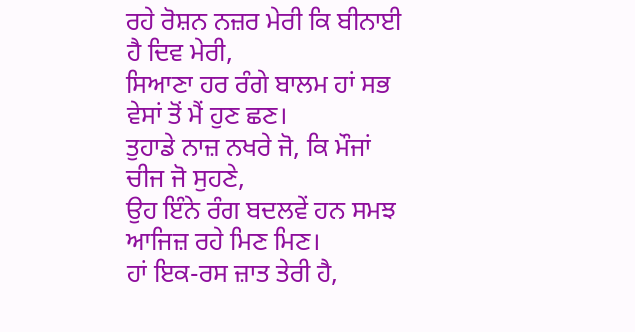ਰਹੇ ਰੋਸ਼ਨ ਨਜ਼ਰ ਮੇਰੀ ਕਿ ਬੀਨਾਈ ਹੈ ਦਿਵ ਮੇਰੀ,
ਸਿਆਣਾ ਹਰ ਰੰਗੇ ਬਾਲਮ ਹਾਂ ਸਭ ਵੇਸਾਂ ਤੋਂ ਮੈਂ ਹੁਣ ਛਣ।
ਤੁਹਾਡੇ ਨਾਜ਼ ਨਖਰੇ ਜੋ, ਕਿ ਮੌਜਾਂ ਚੀਜ ਜੋ ਸੁਹਣੇ,
ਉਹ ਇੰਨੇ ਰੰਗ ਬਦਲਵੇਂ ਹਨ ਸਮਝ ਆਜਿਜ਼ ਰਹੇ ਮਿਣ ਮਿਣ।
ਹਾਂ ਇਕ-ਰਸ ਜ਼ਾਤ ਤੇਰੀ ਹੈ,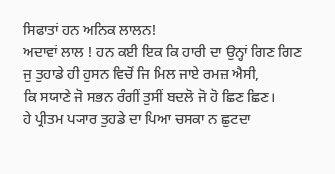ਸਿਫਾਤਾਂ ਹਨ ਅਨਿਕ ਲਾਲਨ!
ਅਦਾਵਾਂ ਲਾਲ ! ਹਨ ਕਈ ਇਕ ਕਿ ਹਾਰੀ ਦਾ ਉਨ੍ਹਾਂ ਗਿਣ ਗਿਣ
ਜੁ ਤੁਹਾਡੇ ਹੀ ਹੁਸਨ ਵਿਚੋਂ ਜਿ ਮਿਲ ਜਾਏ ਰਮਜ਼ ਐਸੀ,
ਕਿ ਸਯਾਣੇ ਜੋ ਸਭਨ ਰੰਗੀਂ ਤੁਸੀਂ ਬਦਲੋ ਜੋ ਹੋ ਛਿਣ ਛਿਣ।
ਹੇ ਪ੍ਰੀਤਮ ਪ੍ਯਾਰ ਤੁਹਡੇ ਦਾ ਪਿਆ ਚਸਕਾ ਨ ਛੁਟਦਾ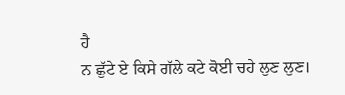ਹੈ
ਨ ਛੁੱਟੇ ਏ ਕਿਸੇ ਗੱਲੇ ਕਟੇ ਕੋਈ ਚਹੇ ਲੁਣ ਲੁਣ।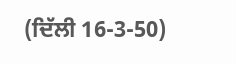(ਦਿੱਲੀ 16-3-50)